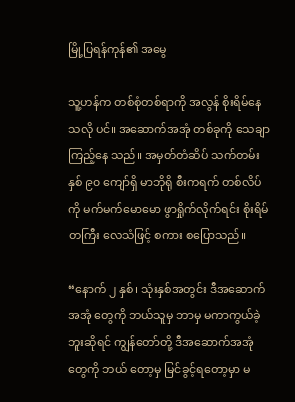မြို့ပြရန်ကုန်၏ အမွေ

သူ့ဟန်က တစ်စုံတစ်ရာကို အလွန် စိုးရိမ်နေ သလို ပင်။ အဆောက်အအုံ တစ်ခုကို သေချာ ကြည့်နေ သည်။ အမှတ်တံဆိပ် သက်တမ်း နှစ် ၉၀ ကျော်ရှိ မာဘိုရို စီးကရက် တစ်လိပ်ကို မက်မက်မောမော ဖွာရှိုက်လိုက်ရင်း စိုးရိမ်တကြီး လေသံဖြင့် စကား စပြောသည်။

“နောက် ၂ နှစ်၊ သုံးနှစ်အတွင်း ဒီအဆောက်အအုံ တွေကို ဘယ်သူမှ ဘာမှ မကာကွယ်ခဲ့ဘူးဆိုရင် ကျွန်တော်တို့ ဒီအဆောက်အအုံတွေကို ဘယ် တော့မှ မြင်ခွင့်ရတော့မှာ မ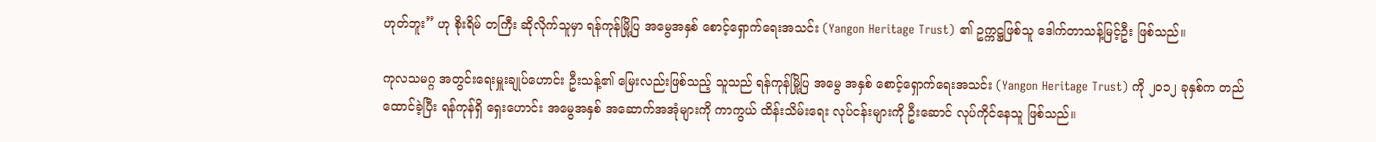ဟုတ်ဘူး” ဟု စိုးရိမ် တကြီး ဆိုလိုက်သူမှာ ရန်ကုန်မြို့ပြ အမွေအနှစ် စောင့်ရှောက်ရေးအသင်း (Yangon Heritage Trust) ၏ ဥက္ကဋ္ဌဖြစ်သူ ဒေါက်တာသန့်မြင့်ဦး ဖြစ်သည်။

ကုလသမဂ္ဂ အတွင်းရေးမှူးချုပ်ဟောင်း ဦးသန့်၏ မြေးလည်းဖြစ်သည့် သူသည် ရန်ကုန်မြို့ပြ အမွေ အနှစ် စောင့်ရှောက်ရေးအသင်း (Yangon Heritage Trust) ကို ၂၀၁၂ ခုနှစ်က တည်ထောင်ခဲ့ပြီး ရန်ကုန်ရှိ ရှေးဟောင်း အမွေအနှစ် အဆောက်အအုံများကို ကာကွယ် ထိန်းသိမ်းရေး လုပ်ငန်းများကို ဦးဆောင် လုပ်ကိုင်နေသူ ဖြစ်သည်။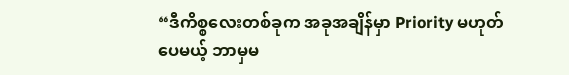“ဒီကိစ္စလေးတစ်ခုက အခုအချိန်မှာ Priority မဟုတ်ပေမယ့် ဘာမှမ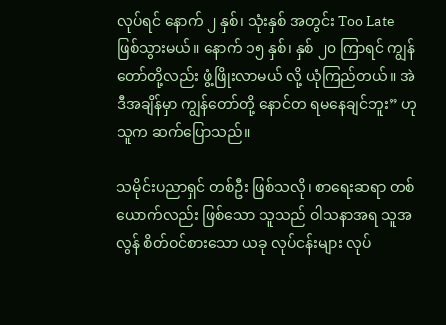လုပ်ရင် နောက် ၂ နှစ်၊ သုံးနှစ် အတွင်း Too Late ဖြစ်သွားမယ်။ နောက် ၁၅ နှစ်၊ နှစ် ၂၀ ကြာရင် ကျွန်တော်တို့လည်း ဖွံ့ဖြိုးလာမယ် လို့ ယုံကြည်တယ်။ အဲဒီအချိန်မှာ ကျွန်တော်တို့ နောင်တ ရမနေချင်ဘူး” ဟု သူက ဆက်ပြောသည်။

သမိုင်းပညာရှင် တစ်ဦး ဖြစ်သလို၊ စာရေးဆရာ တစ်ယောက်လည်း ဖြစ်သော သူသည် ဝါသနာအရ သူအလွန် စိတ်ဝင်စားသော ယခု လုပ်ငန်းများ လုပ်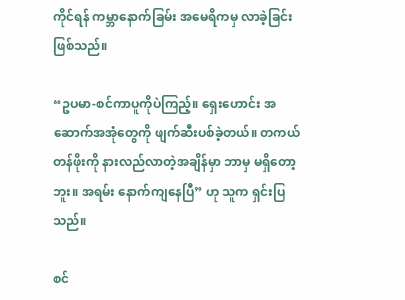ကိုင်ရန် ကမ္ဘာနောက်ခြမ်း အမေရိကမှ လာခဲ့ခြင်း ဖြစ်သည်။

“ဥပမာ-စင်ကာပူကိုပဲကြည့်။ ရှေးဟောင်း အဆောက်အအုံတွေကို ဖျက်ဆီးပစ်ခဲ့တယ်။ တကယ် တန်ဖိုးကို နားလည်လာတဲ့အချိန်မှာ ဘာမှ မရှိတော့ဘူး။ အရမ်း နောက်ကျနေပြီ” ဟု သူက ရှင်းပြ သည်။

စင်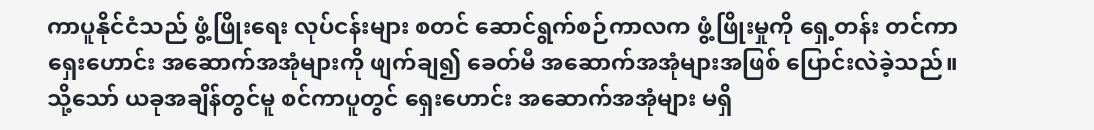ကာပူနိုင်ငံသည် ဖွံ့ဖြိုးရေး လုပ်ငန်းများ စတင် ဆောင်ရွက်စဉ်ကာလက ဖွံ့ဖြိုးမှုကို ရှေ့တန်း တင်ကာ ရှေးဟောင်း အဆောက်အအုံများကို ဖျက်ချ၍ ခေတ်မီ အဆောက်အအုံများအဖြစ် ပြောင်းလဲခဲ့သည်။ သို့သော် ယခုအချိန်တွင်မူ စင်ကာပူတွင် ရှေးဟောင်း အဆောက်အအုံများ မရှိ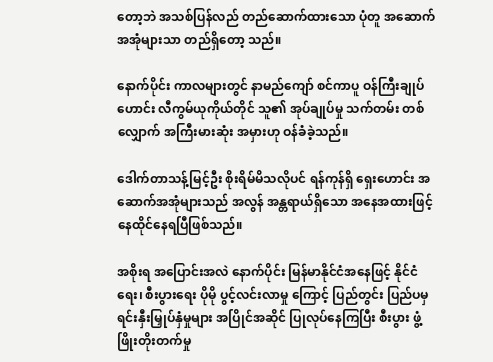တော့ဘဲ အသစ်ပြန်လည် တည်ဆောက်ထားသော ပုံတူ အဆောက်အအုံများသာ တည်ရှိတော့ သည်။

နောက်ပိုင်း ကာလများတွင် နာမည်ကျော် စင်ကာပူ ဝန်ကြီးချုပ်ဟောင်း လီကွမ်ယုကိုယ်တိုင် သူ၏ အုပ်ချုပ်မှု သက်တမ်း တစ်လျှောက် အကြီးမားဆုံး အမှားဟု ဝန်ခံခဲ့သည်။

ဒေါက်တာသန့်မြင့်ဦး စိုးရိမ်မိသလိုပင် ရန်ကုန်ရှိ ရှေးဟောင်း အဆောက်အအုံများသည် အလွန် အန္တရာယ်ရှိသော အနေအထားဖြင့် နေထိုင်နေရပြီဖြစ်သည်။

အစိုးရ အပြောင်းအလဲ နောက်ပိုင်း မြန်မာနိုင်ငံအနေဖြင့် နိုင်ငံရေး၊ စီးပွားရေး ပိုမို ပွင့်လင်းလာမှု ကြောင့် ပြည်တွင်း ပြည်ပမှ ရင်းနှီးမြှုပ်နှံမှုများ အပြိုင်အဆိုင် ပြုလုပ်နေကြပြီး စီးပွား ဖွံ့ဖြိုးတိုးတက်မှု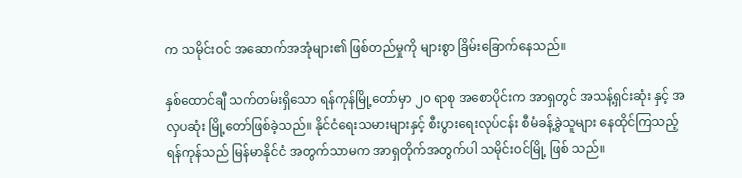က သမိုင်းဝင် အဆောက်အအုံများ၏ ဖြစ်တည်မှုကို များစွာ ခြိမ်းခြောက်နေသည်။

နှစ်ထောင်ချီ သက်တမ်းရှိသော ရန်ကုန်မြို့တော်မှာ ၂၀ ရာစု အစောပိုင်းက အာရှတွင် အသန့်ရှင်းဆုံး နှင့် အလှပဆုံး မြို့တော်ဖြစ်ခဲ့သည်။ နိုင်ငံရေးသမားများနှင့် စီးပွားရေးလုပ်ငန်း စီမံခန့်ခွဲသူများ နေထိုင်ကြသည့် ရန်ကုန်သည် မြန်မာနိုင်ငံ အတွက်သာမက အာရှတိုက်အတွက်ပါ သမိုင်းဝင်မြို့ ဖြစ် သည်။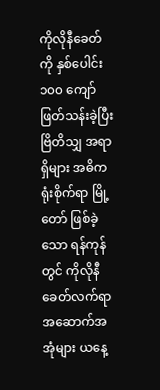ကိုလိုနီခေတ်ကို နှစ်ပေါင်း ၁၀၀ ကျော် ဖြတ်သန်းခဲ့ပြီး ဗြိတိသျှ အရာရှိများ အဓိက ရုံးစိုက်ရာ မြို့တော် ဖြစ်ခဲ့သော ရန်ကုန်တွင် ကိုလိုနီခေတ်လက်ရာ အဆောက်အအုံများ ယနေ့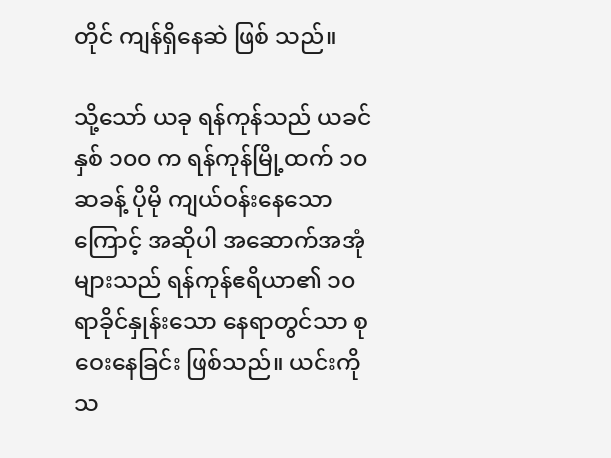တိုင် ကျန်ရှိနေဆဲ ဖြစ် သည်။

သို့သော် ယခု ရန်ကုန်သည် ယခင် နှစ် ၁၀၀ က ရန်ကုန်မြို့ထက် ၁၀ ဆခန့် ပိုမို ကျယ်ဝန်းနေသော ကြောင့် အဆိုပါ အဆောက်အအုံများသည် ရန်ကုန်ဧရိယာ၏ ၁၀ ရာခိုင်နှုန်းသော နေရာတွင်သာ စုဝေးနေခြင်း ဖြစ်သည်။ ယင်းကို သ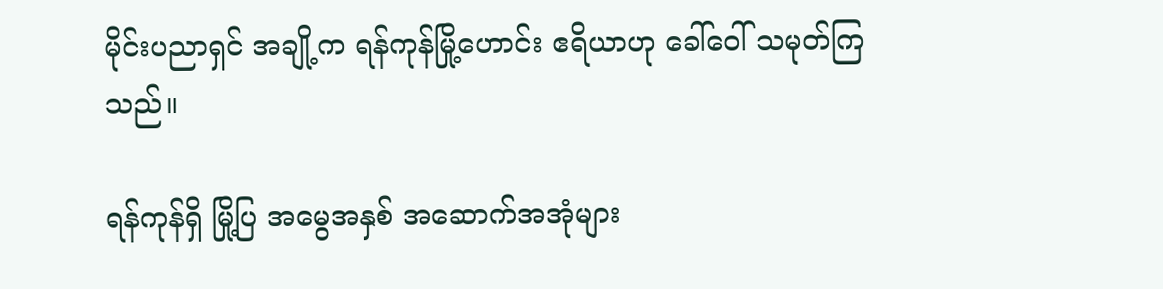မိုင်းပညာရှင် အချို့က ရန်ကုန်မြို့ဟောင်း ဧရိယာဟု ခေါ်ဝေါ် သမုတ်ကြသည်။

ရန်ကုန်ရှိ မြို့ပြ အမွေအနှစ် အဆောက်အအုံများ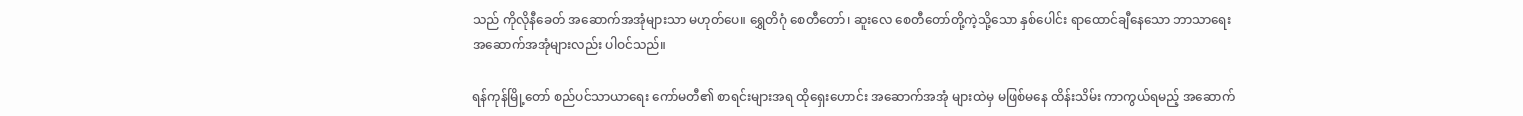သည် ကိုလိုနီခေတ် အဆောက်အအုံများသာ မဟုတ်ပေ။ ရွှေတိဂုံ စေတီတော်၊ ဆူးလေ စေတီတော်တို့ကဲ့သို့သော နှစ်ပေါင်း ရာထောင်ချီနေသော ဘာသာရေး အဆောက်အအုံများလည်း ပါဝင်သည်။

ရန်ကုန်မြို့တော် စည်ပင်သာယာရေး ကော်မတီ၏ စာရင်းများအရ ထိုရှေးဟောင်း အဆောက်အအုံ များထဲမှ မဖြစ်မနေ ထိန်းသိမ်း ကာကွယ်ရမည့် အဆောက်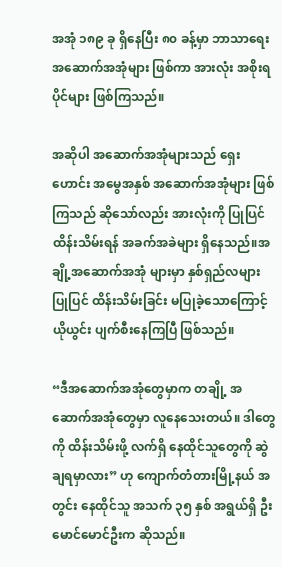အအုံ ၁၈၉ ခု ရှိနေပြီး ၈၀ ခန့်မှာ ဘာသာရေး အဆောက်အအုံများ ဖြစ်ကာ အားလုံး အစိုးရပိုင်များ ဖြစ်ကြသည်။

အဆိုပါ အဆောက်အအုံများသည် ရှေးဟောင်း အမွေအနှစ် အဆောက်အအုံများ ဖြစ်ကြသည် ဆိုသော်လည်း အားလုံးကို ပြုပြင် ထိန်းသိမ်းရန် အခက်အခဲများ ရှိနေသည်။အချို့အဆောက်အအုံ များမှာ နှစ်ရှည်လများ ပြုပြင် ထိန်းသိမ်းခြင်း မပြုခဲ့သောကြောင့် ယိုယွင်း ပျက်စီးနေကြပြီ ဖြစ်သည်။

“ဒီအဆောက်အအုံတွေမှာက တချို့ အဆောက်အအုံတွေမှာ လူနေသေးတယ်။ ဒါတွေကို ထိန်းသိမ်းဖို့ လက်ရှိ နေထိုင်သူတွေကို ဆွဲချရမှာလား” ဟု ကျောက်တံတားမြို့နယ် အတွင်း နေထိုင်သူ အသက် ၃၅ နှစ် အရွယ်ရှိ ဦးမောင်မောင်ဦးက ဆိုသည်။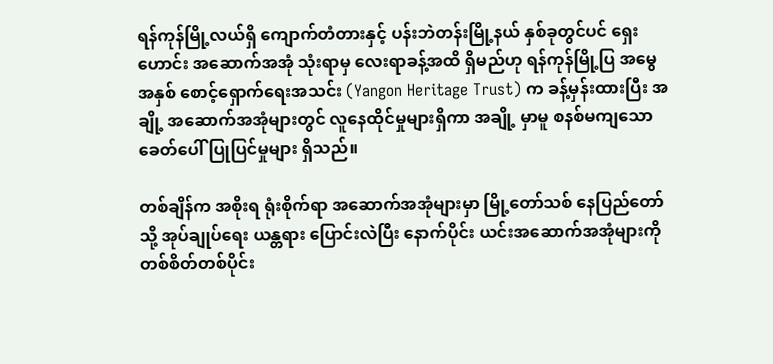ရန်ကုန်မြို့လယ်ရှိ ကျောက်တံတားနှင့် ပန်းဘဲတန်းမြို့နယ် နှစ်ခုတွင်ပင် ရှေးဟောင်း အဆောက်အအုံ သုံးရာမှ လေးရာခန့်အထိ ရှိမည်ဟု ရန်ကုန်မြို့ပြ အမွေအနှစ် စောင့်ရှောက်ရေးအသင်း (Yangon Heritage Trust) က ခန့်မှန်းထားပြီး အချို့ အဆောက်အအုံများတွင် လူနေထိုင်မှုများရှိကာ အချို့ မှာမူ စနစ်မကျသော ခေတ်ပေါ် ပြုပြင်မှုများ ရှိသည်။

တစ်ချိန်က အစိုးရ ရုံးစိုက်ရာ အဆောက်အအုံများမှာ မြို့တော်သစ် နေပြည်တော်သို့ အုပ်ချုပ်ရေး ယန္တရား ပြောင်းလဲပြီး နောက်ပိုင်း ယင်းအဆောက်အအုံများကို တစ်စိတ်တစ်ပိုင်း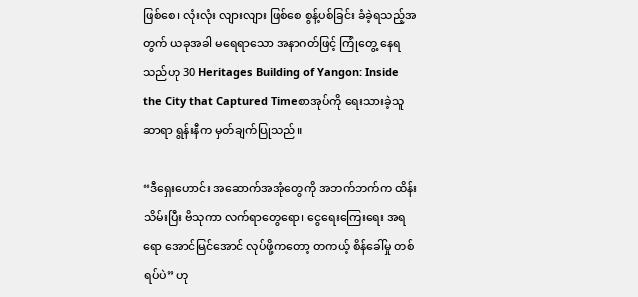ဖြစ်စေ၊ လုံးလုံး လျားလျား ဖြစ်စေ စွန့်ပစ်ခြင်း ခံခဲ့ရသည့်အတွက် ယခုအခါ မရေရာသော အနာဂတ်ဖြင့် ကြုံတွေ့ နေရသည်ဟု 30 Heritages Building of Yangon: Inside the City that Captured Timeစာအုပ်ကို ရေးသားခဲ့သူ ဆာရာ ရွန်းနီက မှတ်ချက်ပြုသည်။

“ဒီရှေးဟောင်း အဆောက်အအုံတွေကို အဘက်ဘက်က ထိန်းသိမ်းပြီး ဗိသုကာ လက်ရာတွေရော၊ ငွေရေးကြေးရေး အရရော အောင်မြင်အောင် လုပ်ဖို့ကတော့ တကယ့် စိန်ခေါ်မှု တစ်ရပ်ပဲ” ဟု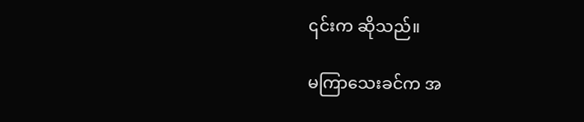၎င်းက ဆိုသည်။

မကြာသေးခင်က အ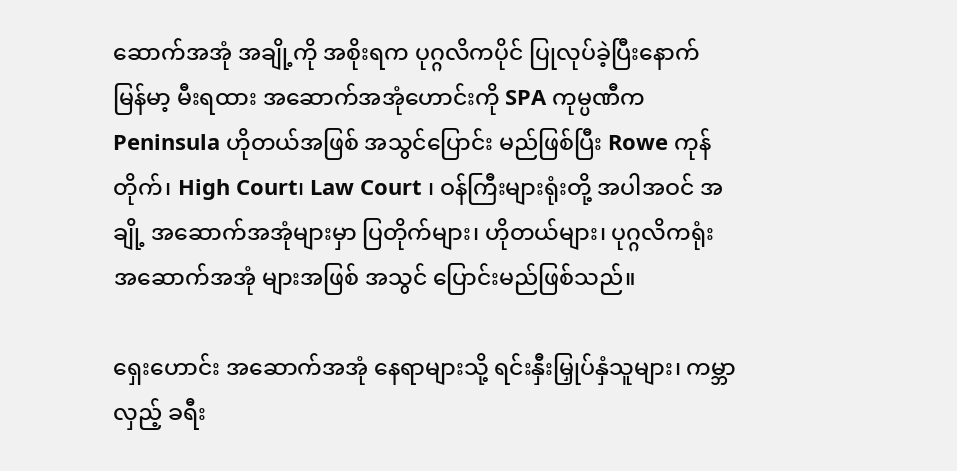ဆောက်အအုံ အချို့ကို အစိုးရက ပုဂ္ဂလိကပိုင် ပြုလုပ်ခဲ့ပြီးနောက် မြန်မာ့ မီးရထား အဆောက်အအုံဟောင်းကို SPA ကုမ္ပဏီက Peninsula ဟိုတယ်အဖြစ် အသွင်ပြောင်း မည်ဖြစ်ပြီး Rowe ကုန်တိုက်၊ High Court၊ Law Court ၊ ဝန်ကြီးများရုံးတို့ အပါအဝင် အချို့ အဆောက်အအုံများမှာ ပြတိုက်များ၊ ဟိုတယ်များ၊ ပုဂ္ဂလိကရုံး အဆောက်အအုံ များအဖြစ် အသွင် ပြောင်းမည်ဖြစ်သည်။

ရှေးဟောင်း အဆောက်အအုံ နေရာများသို့ ရင်းနှီးမြှုပ်နှံသူများ၊ ကမ္ဘာလှည့် ခရီး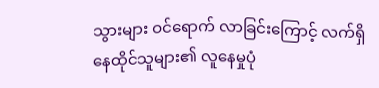သွားများ ဝင်ရောက် လာခြင်းကြောင့် လက်ရှိ နေထိုင်သူများ၏ လူနေမှုပုံ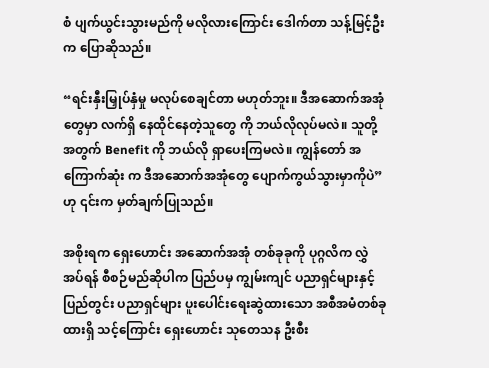စံ ပျက်ယွင်းသွားမည်ကို မလိုလားကြောင်း ဒေါက်တာ သန့်မြင့်ဦးက ပြောဆိုသည်။

“ရင်းနှီးမြှုပ်နှံမှု မလုပ်စေချင်တာ မဟုတ်ဘူး။ ဒီအဆောက်အအုံတွေမှာ လက်ရှိ နေထိုင်နေတဲ့သူတွေ ကို ဘယ်လိုလုပ်မလဲ။ သူတို့အတွက် Benefit ကို ဘယ်လို ရှာပေးကြမလဲ။ ကျွန်တော် အကြောက်ဆုံး က ဒီအဆောက်အအုံတွေ ပျောက်ကွယ်သွားမှာကိုပဲ” ဟု ၎င်းက မှတ်ချက်ပြုသည်။

အစိုးရက ရှေးဟောင်း အဆောက်အအုံ တစ်ခုခုကို ပုဂ္ဂလိက လွှဲအပ်ရန် စီစဉ်မည်ဆိုပါက ပြည်ပမှ ကျွမ်းကျင် ပညာရှင်များနှင့် ပြည်တွင်း ပညာရှင်များ ပူးပေါင်းရေးဆွဲထားသော အစီအမံတစ်ခု ထားရှိ သင့်ကြောင်း ရှေးဟောင်း သုတေသန ဦးစီး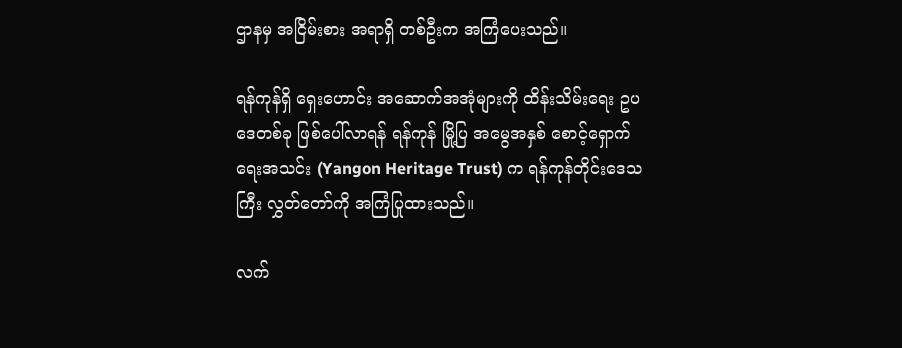ဌာနမှ အငြိမ်းစား အရာရှိ တစ်ဦးက အကြံပေးသည်။

ရန်ကုန်ရှိ ရှေးဟောင်း အဆောက်အအုံများကို ထိန်းသိမ်းရေး ဥပဒေတစ်ခု ဖြစ်ပေါ်လာရန် ရန်ကုန် မြို့ပြ အမွေအနှစ် စောင့်ရှောက်ရေးအသင်း (Yangon Heritage Trust) က ရန်ကုန်တိုင်းဒေသကြီး လွှတ်တော်ကို အကြံပြုထားသည်။

လက်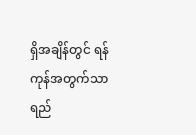ရှိအချိန်တွင် ရန်ကုန်အတွက်သာ ရည်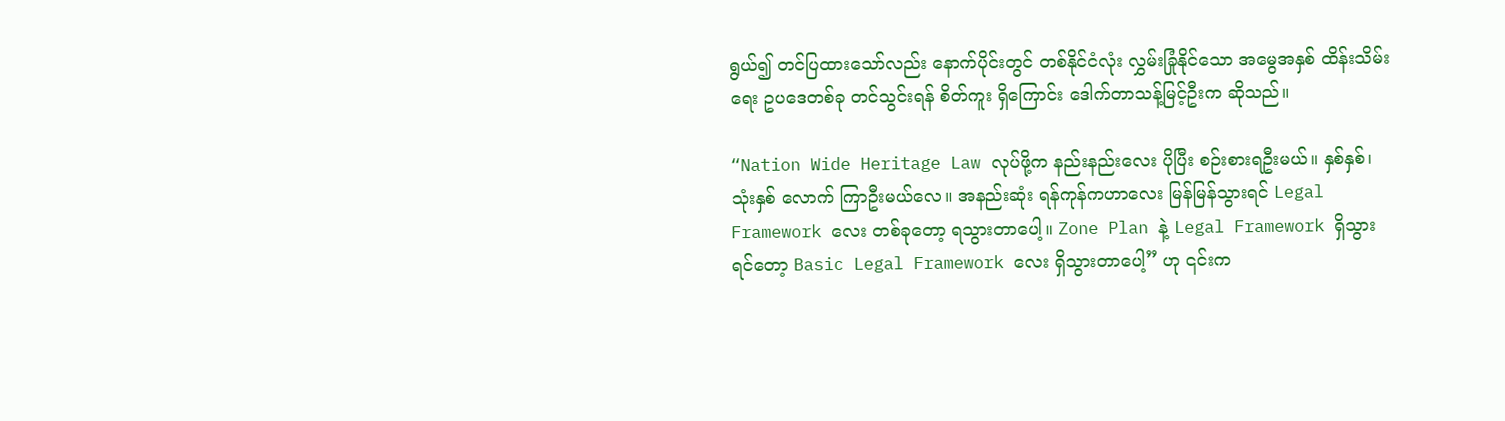ရွယ်၍ တင်ပြထားသော်လည်း နောက်ပိုင်းတွင် တစ်နိုင်ငံလုံး လွှမ်းခြုံနိုင်သော အမွေအနှစ် ထိန်းသိမ်းရေး ဥပဒေတစ်ခု တင်သွင်းရန် စိတ်ကူး ရှိကြောင်း ဒေါက်တာသန့်မြင့်ဦးက ဆိုသည်။

“Nation Wide Heritage Law လုပ်ဖို့က နည်းနည်းလေး ပိုပြီး စဉ်းစားရဦးမယ်။ နှစ်နှစ်၊ သုံးနှစ် လောက် ကြာဦးမယ်လေ။ အနည်းဆုံး ရန်ကုန်ကဟာလေး မြန်မြန်သွားရင် Legal Framework လေး တစ်ခုတော့ ရသွားတာပေါ့။ Zone Plan နဲ့ Legal Framework ရှိသွားရင်တော့ Basic Legal Framework လေး ရှိသွားတာပေါ့” ဟု ၎င်းက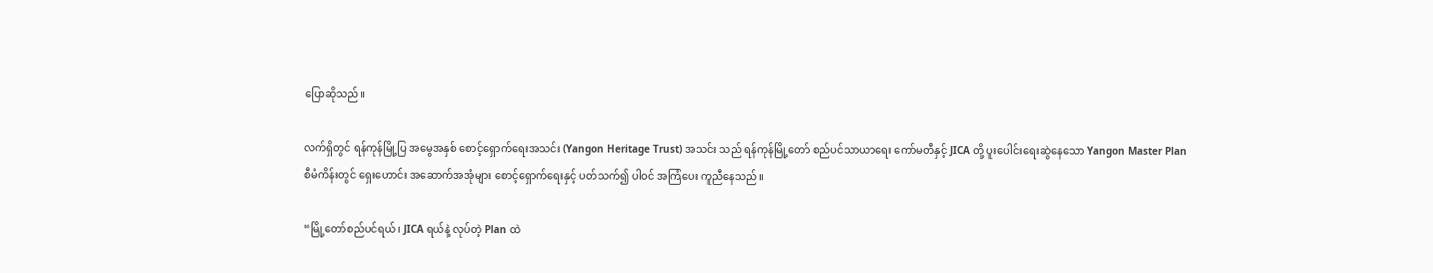ပြောဆိုသည်။

လက်ရှိတွင် ရန်ကုန်မြို့ပြ အမွေအနှစ် စောင့်ရှောက်ရေးအသင်း (Yangon Heritage Trust) အသင်း သည် ရန်ကုန်မြို့တော် စည်ပင်သာယာရေး ကော်မတီနှင့် JICA တို့ ပူးပေါင်းရေးဆွဲနေသော Yangon Master Plan စီမံကိန်းတွင် ရှေးဟောင်း အဆောက်အအုံများ စောင့်ရှောက်ရေးနှင့် ပတ်သက်၍ ပါဝင် အကြံပေး ကူညီနေသည်။

“မြို့တော်စည်ပင်ရယ်၊ JICA ရယ်နဲ့ လုပ်တဲ့ Plan ထဲ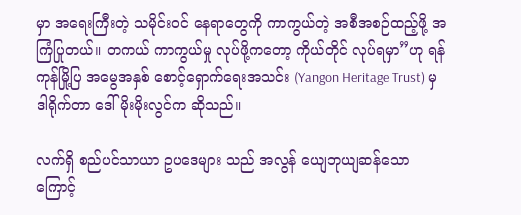မှာ အရေးကြီးတဲ့ သမိုင်းဝင် နေရာတွေကို ကာကွယ်တဲ့ အစီအစဉ်ထည့်ဖို့ အကြံပြုတယ်။ တကယ် ကာကွယ်မှု လုပ်ဖို့ကတော့ ကိုယ်တိုင် လုပ်ရမှာ”ဟု ရန်ကုန်မြို့ပြ အမွေအနှစ် စောင့်ရှောက်ရေးအသင်း (Yangon Heritage Trust) မှ ဒါရိုက်တာ ဒေါ်မိုးမိုးလွင်က ဆိုသည်။

လက်ရှိ စည်ပင်သာယာ ဥပဒေများ သည် အလွန် ယျေဘုယျဆန်သောကြောင့်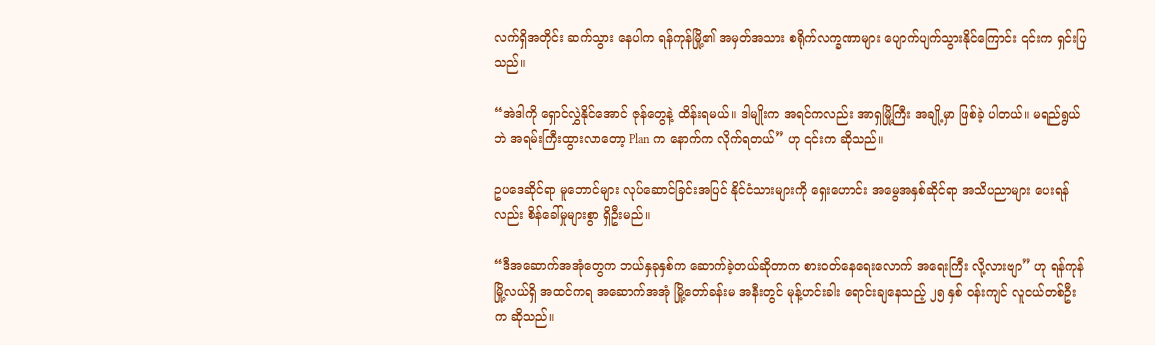လက်ရှိအတိုင်း ဆက်သွား နေပါက ရန်ကုန်မြို့၏ အမှတ်အသား စရိုက်လက္ခဏာများ ပျောက်ပျက်သွားနိုင်ကြောင်း ၎င်းက ရှင်းပြ သည်။

“အဲဒါကို ရှောင်လွှဲနိုင်အောင် ဇုန်တွေနဲ့ ထိန်းရမယ်။ ဒါမျိုးက အရင်ကလည်း အာရှမြို့ကြီး အချို့မှာ ဖြစ်ခဲ့ ပါတယ်။ မရည်ရွယ်ဘဲ အရမ်းကြီးထွားလာတော့ Plan က နောက်က လိုက်ရတယ်” ဟု ၎င်းက ဆိုသည်။

ဥပဒေဆိုင်ရာ မူဘောင်များ လုပ်ဆောင်ခြင်းအပြင် နိုင်ငံသားများကို ရှေးဟောင်း အမွေအနှစ်ဆိုင်ရာ အသိပညာများ ပေးရန်လည်း စိန်ခေါ်မှုများစွာ ရှိဦးမည်။

“ဒီအဆောက်အအုံတွေက ဘယ်နှခုနှစ်က ဆောက်ခဲ့တယ်ဆိုတာက စားဝတ်နေရေးလောက် အရေးကြီး လို့လားဗျာ” ဟု ရန်ကုန်မြို့လယ်ရှိ အထင်ကရ အဆောက်အအုံ မြို့တော်ခန်းမ အနီးတွင် မုန့်ဟင်းခါး ရောင်းချနေသည့် ၂၅ နှစ် ဝန်းကျင် လူငယ်တစ်ဦးက ဆိုသည်။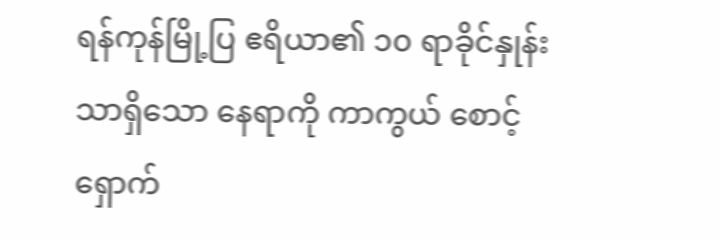ရန်ကုန်မြို့ပြ ဧရိယာ၏ ၁၀ ရာခိုင်နှုန်းသာရှိသော နေရာကို ကာကွယ် စောင့်ရှောက်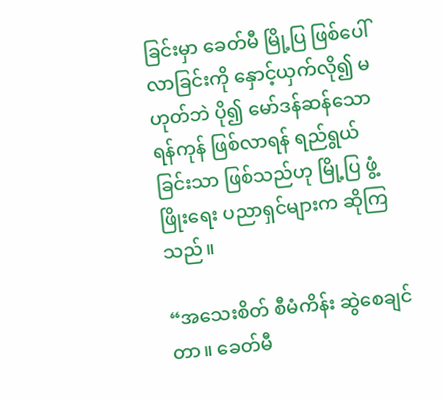ခြင်းမှာ ခေတ်မီ မြို့ပြ ဖြစ်ပေါ်လာခြင်းကို နှောင့်ယှက်လို၍ မဟုတ်ဘဲ ပို၍ မော်ဒန်ဆန်သော ရန်ကုန် ဖြစ်လာရန် ရည်ရွယ် ခြင်းသာ ဖြစ်သည်ဟု မြို့ပြ ဖွံ့ဖြိုးရေး ပညာရှင်များက ဆိုကြသည်။

“အသေးစိတ် စီမံကိန်း ဆွဲစေချင်တာ။ ခေတ်မီ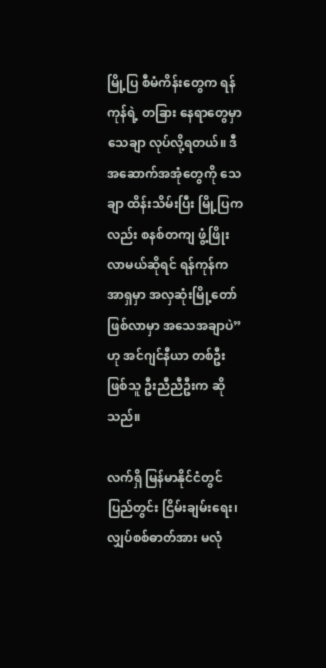မြို့ပြ စီမံကိန်းတွေက ရန်ကုန်ရဲ့ တခြား နေရာတွေမှာ သေချာ လုပ်လို့ရတယ်။ ဒီ အဆောက်အအုံတွေကို သေချာ ထိန်းသိမ်းပြီး မြို့ပြကလည်း စနစ်တကျ ဖွံ့ဖြိုးလာမယ်ဆိုရင် ရန်ကုန်က အာရှမှာ အလှဆုံးမြို့တော် ဖြစ်လာမှာ အသေအချာပဲ” ဟု အင်ဂျင်နီယာ တစ်ဦးဖြစ်သူ ဦးညီညီဦးက ဆိုသည်။

လက်ရှိ မြန်မာနိုင်ငံတွင် ပြည်တွင်း ငြိမ်းချမ်းရေး၊ လျှပ်စစ်ဓာတ်အား မလုံ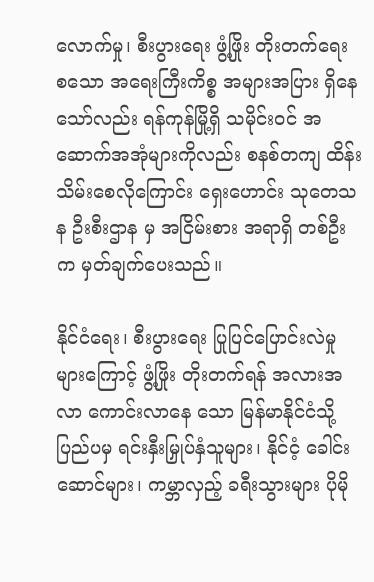လောက်မှု၊ စီးပွားရေး ဖွံ့ဖြိုး တိုးတက်ရေး စသော အရေးကြီးကိစ္စ အများအပြား ရှိနေသော်လည်း ရန်ကုန်မြို့ရှိ သမိုင်းဝင် အဆောက်အအုံများကိုလည်း စနစ်တကျ ထိန်းသိမ်းစေလိုကြောင်း ရှေးဟောင်း သုတေသန ဦးစီးဌာန မှ အငြိမ်းစား အရာရှိ တစ်ဦးက မှတ်ချက်ပေးသည်။

နိုင်ငံရေး၊ စီးပွားရေး ပြုပြင်ပြောင်းလဲမှုများကြောင့် ဖွံ့ဖြိုး တိုးတက်ရန် အလားအလာ ကောင်းလာနေ သော မြန်မာနိုင်ငံသို့ ပြည်ပမှ ရင်းနှီးမြှုပ်နှံသူများ၊ နိုင်ငံ့ ခေါင်းဆောင်များ၊ ကမ္ဘာလှည့် ခရီးသွားများ ပိုမို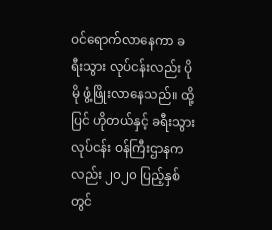ဝင်ရောက်လာနေကာ ခရီးသွား လုပ်ငန်းလည်း ပိုမို ဖွံ့ဖြိုးလာနေသည်။ ထို့ပြင် ဟိုတယ်နှင့် ခရီးသွားလုပ်ငန်း ဝန်ကြီးဌာနကလည်း ၂၀၂၀ ပြည့်နှစ်တွင်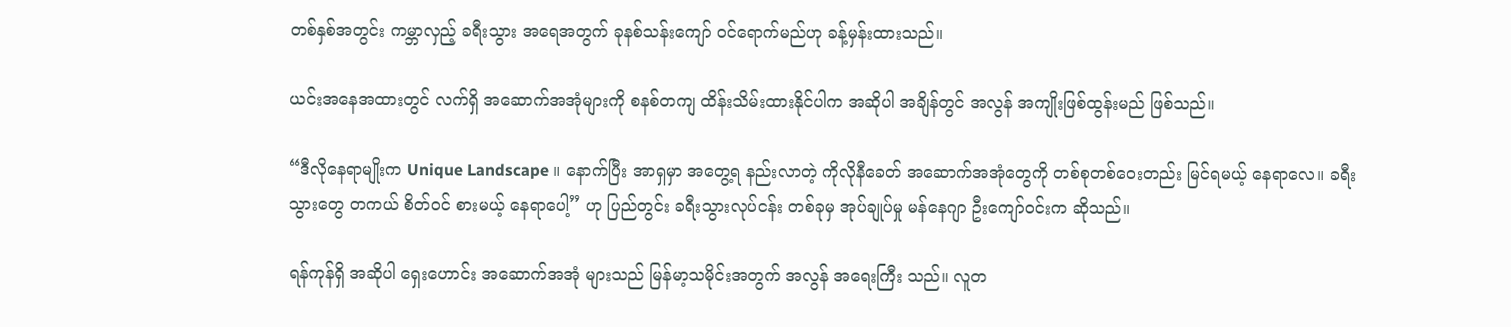တစ်နှစ်အတွင်း ကမ္ဘာလှည့် ခရီးသွား အရေအတွက် ခုနစ်သန်းကျော် ဝင်ရောက်မည်ဟု ခန့်မှန်းထားသည်။

ယင်းအနေအထားတွင် လက်ရှိ အဆောက်အအုံများကို စနစ်တကျ ထိန်းသိမ်းထားနိုင်ပါက အဆိုပါ အချိန်တွင် အလွန် အကျိုးဖြစ်ထွန်းမည် ဖြစ်သည်။

“ဒီလိုနေရာမျိုးက Unique Landscape ။ နောက်ပြီး အာရှမှာ အတွေ့ရ နည်းလာတဲ့ ကိုလိုနီခေတ် အဆောက်အအုံတွေကို တစ်စုတစ်ဝေးတည်း မြင်ရမယ့် နေရာလေ။ ခရီးသွားတွေ တကယ် စိတ်ဝင် စားမယ့် နေရာပေါ့” ဟု ပြည်တွင်း ခရီးသွားလုပ်ငန်း တစ်ခုမှ အုပ်ချုပ်မှု မန်နေဂျာ ဦးကျော်ဝင်းက ဆိုသည်။

ရန်ကုန်ရှိ အဆိုပါ ရှေးဟောင်း အဆောက်အအုံ များသည် မြန်မာ့သမိုင်းအတွက် အလွန် အရေးကြီး သည်။ လူတ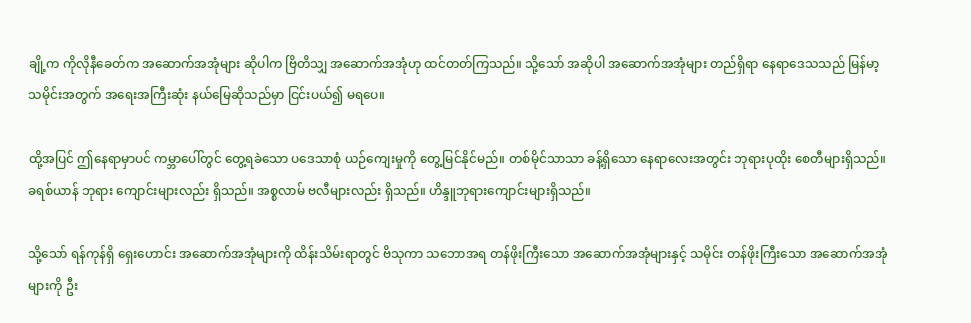ချို့က ကိုလိုနီခေတ်က အဆောက်အအုံများ ဆိုပါက ဗြိတိသျှ အဆောက်အအုံဟု ထင်တတ်ကြသည်။ သို့သော် အဆိုပါ အဆောက်အအုံများ တည်ရှိရာ နေရာဒေသသည် မြန်မာ့ သမိုင်းအတွက် အရေးအကြီးဆုံး နယ်မြေဆိုသည်မှာ ငြင်းပယ်၍ မရပေ။

ထို့အပြင် ဤနေရာမှာပင် ကမ္ဘာပေါ်တွင် တွေ့ရခဲသော ပဒေသာစုံ ယဉ်ကျေးမှုကို တွေ့မြင်နိုင်မည်။ တစ်မိုင်သာသာ ခန့်ရှိသော နေရာလေးအတွင်း ဘုရားပုထိုး စေတီများရှိသည်။ ခရစ်ယာန် ဘုရား ကျောင်းများလည်း ရှိသည်။ အစ္စလာမ် ဗလီများလည်း ရှိသည်။ ဟိန္ဒူဘုရားကျောင်းများရှိသည်။

သို့သော် ရန်ကုန်ရှိ ရှေးဟောင်း အဆောက်အအုံများကို ထိန်းသိမ်းရာတွင် ဗိသုကာ သဘောအရ တန်ဖိုးကြီးသော အဆောက်အအုံများနှင့် သမိုင်း တန်ဖိုးကြီးသော အဆောက်အအုံများကို ဦး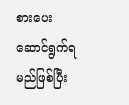စားပေး ဆောင်ရွက်ရမည်ဖြစ်ပြီး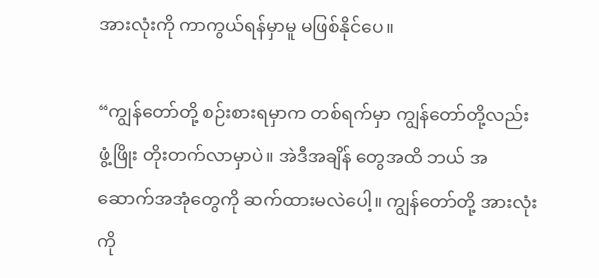အားလုံးကို ကာကွယ်ရန်မှာမူ မဖြစ်နိုင်ပေ။

“ကျွန်တော်တို့ စဉ်းစားရမှာက တစ်ရက်မှာ ကျွန်တော်တို့လည်း ဖွံ့ဖြိုး တိုးတက်လာမှာပဲ။ အဲဒီအချိန် တွေအထိ ဘယ် အဆောက်အအုံတွေကို ဆက်ထားမလဲပေါ့။ ကျွန်တော်တို့ အားလုံးကို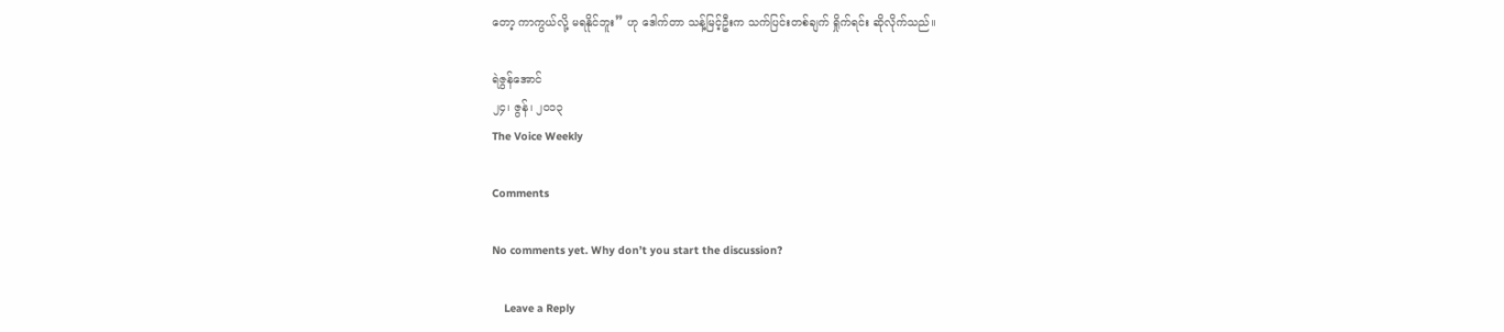တော့ ကာကွယ်လို့ မရနိုင်ဘူး” ဟု ဒေါက်တာ သန့်မြင့်ဦးက သက်ပြင်းတစ်ချက် ရှိုက်ရင်း ဆိုလိုက်သည်။

ရဲဇွန်အောင်
၂၄၊ ဇွန်၊ ၂၀၁၃
The Voice Weekly

Comments

No comments yet. Why don’t you start the discussion?

    Leave a Reply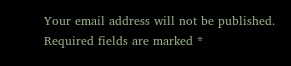Your email address will not be published. Required fields are marked *